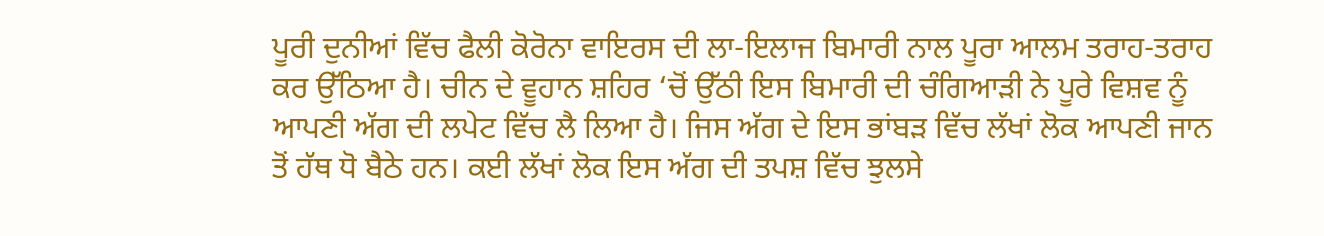ਪੂਰੀ ਦੁਨੀਆਂ ਵਿੱਚ ਫੈਲੀ ਕੋਰੋਨਾ ਵਾਇਰਸ ਦੀ ਲਾ-ਇਲਾਜ ਬਿਮਾਰੀ ਨਾਲ ਪੂਰਾ ਆਲਮ ਤਰਾਹ-ਤਰਾਹ ਕਰ ਉੱਠਿਆ ਹੈ। ਚੀਨ ਦੇ ਵੂਹਾਨ ਸ਼ਹਿਰ ‘ਚੋਂ ਉੱਠੀ ਇਸ ਬਿਮਾਰੀ ਦੀ ਚੰਗਿਆੜੀ ਨੇ ਪੂਰੇ ਵਿਸ਼ਵ ਨੂੰ ਆਪਣੀ ਅੱਗ ਦੀ ਲਪੇਟ ਵਿੱਚ ਲੈ ਲਿਆ ਹੈ। ਜਿਸ ਅੱਗ ਦੇ ਇਸ ਭਾਂਬੜ ਵਿੱਚ ਲੱਖਾਂ ਲੋਕ ਆਪਣੀ ਜਾਨ ਤੋਂ ਹੱਥ ਧੋ ਬੈਠੇ ਹਨ। ਕਈ ਲੱਖਾਂ ਲੋਕ ਇਸ ਅੱਗ ਦੀ ਤਪਸ਼ ਵਿੱਚ ਝੁਲਸੇ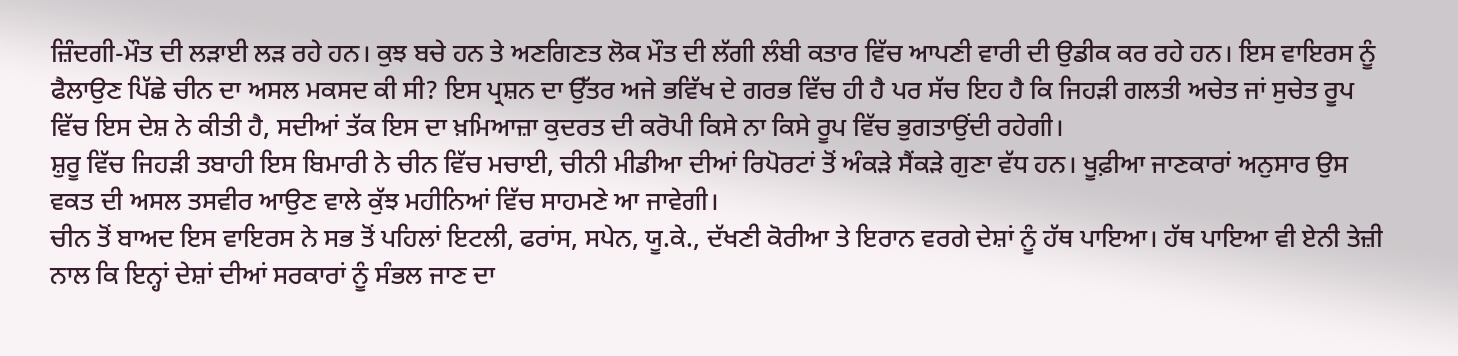ਜ਼ਿੰਦਗੀ-ਮੌਤ ਦੀ ਲੜਾਈ ਲੜ ਰਹੇ ਹਨ। ਕੁਝ ਬਚੇ ਹਨ ਤੇ ਅਣਗਿਣਤ ਲੋਕ ਮੌਤ ਦੀ ਲੱਗੀ ਲੰਬੀ ਕਤਾਰ ਵਿੱਚ ਆਪਣੀ ਵਾਰੀ ਦੀ ਉਡੀਕ ਕਰ ਰਹੇ ਹਨ। ਇਸ ਵਾਇਰਸ ਨੂੰ ਫੈਲਾਉਣ ਪਿੱਛੇ ਚੀਨ ਦਾ ਅਸਲ ਮਕਸਦ ਕੀ ਸੀ? ਇਸ ਪ੍ਰਸ਼ਨ ਦਾ ਉੱਤਰ ਅਜੇ ਭਵਿੱਖ ਦੇ ਗਰਭ ਵਿੱਚ ਹੀ ਹੈ ਪਰ ਸੱਚ ਇਹ ਹੈ ਕਿ ਜਿਹੜੀ ਗਲਤੀ ਅਚੇਤ ਜਾਂ ਸੁਚੇਤ ਰੂਪ ਵਿੱਚ ਇਸ ਦੇਸ਼ ਨੇ ਕੀਤੀ ਹੈ, ਸਦੀਆਂ ਤੱਕ ਇਸ ਦਾ ਖ਼ਮਿਆਜ਼ਾ ਕੁਦਰਤ ਦੀ ਕਰੋਪੀ ਕਿਸੇ ਨਾ ਕਿਸੇ ਰੂਪ ਵਿੱਚ ਭੁਗਤਾਉਂਦੀ ਰਹੇਗੀ।
ਸ਼ੁਰੂ ਵਿੱਚ ਜਿਹੜੀ ਤਬਾਹੀ ਇਸ ਬਿਮਾਰੀ ਨੇ ਚੀਨ ਵਿੱਚ ਮਚਾਈ, ਚੀਨੀ ਮੀਡੀਆ ਦੀਆਂ ਰਿਪੋਰਟਾਂ ਤੋਂ ਅੰਕੜੇ ਸੈਂਕੜੇ ਗੁਣਾ ਵੱਧ ਹਨ। ਖੂਫ਼ੀਆ ਜਾਣਕਾਰਾਂ ਅਨੁਸਾਰ ਉਸ ਵਕਤ ਦੀ ਅਸਲ ਤਸਵੀਰ ਆਉਣ ਵਾਲੇ ਕੁੱਝ ਮਹੀਨਿਆਂ ਵਿੱਚ ਸਾਹਮਣੇ ਆ ਜਾਵੇਗੀ।
ਚੀਨ ਤੋਂ ਬਾਅਦ ਇਸ ਵਾਇਰਸ ਨੇ ਸਭ ਤੋਂ ਪਹਿਲਾਂ ਇਟਲੀ, ਫਰਾਂਸ, ਸਪੇਨ, ਯੂ.ਕੇ., ਦੱਖਣੀ ਕੋਰੀਆ ਤੇ ਇਰਾਨ ਵਰਗੇ ਦੇਸ਼ਾਂ ਨੂੰ ਹੱਥ ਪਾਇਆ। ਹੱਥ ਪਾਇਆ ਵੀ ਏਨੀ ਤੇਜ਼ੀ ਨਾਲ ਕਿ ਇਨ੍ਹਾਂ ਦੇਸ਼ਾਂ ਦੀਆਂ ਸਰਕਾਰਾਂ ਨੂੰ ਸੰਭਲ ਜਾਣ ਦਾ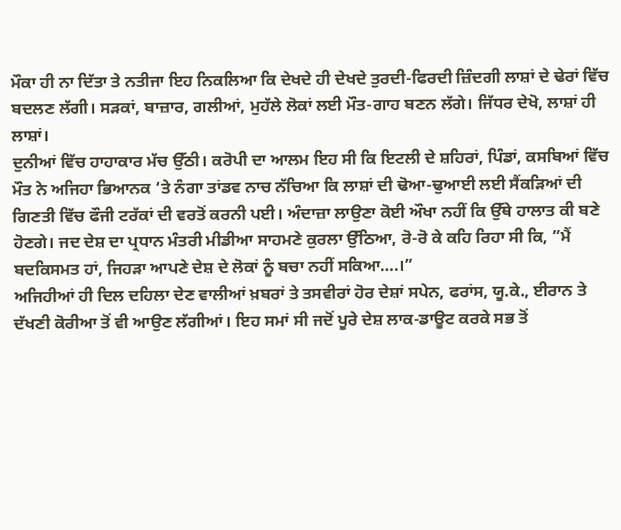ਮੌਕਾ ਹੀ ਨਾ ਦਿੱਤਾ ਤੇ ਨਤੀਜਾ ਇਹ ਨਿਕਲਿਆ ਕਿ ਦੇਖਦੇ ਹੀ ਦੇਖਦੇ ਤੁਰਦੀ-ਫਿਰਦੀ ਜ਼ਿੰਦਗੀ ਲਾਸ਼ਾਂ ਦੇ ਢੇਰਾਂ ਵਿੱਚ ਬਦਲਣ ਲੱਗੀ। ਸੜਕਾਂ, ਬਾਜ਼ਾਰ, ਗਲੀਆਂ, ਮੁਹੱਲੇ ਲੋਕਾਂ ਲਈ ਮੌਤ-ਗਾਹ ਬਣਨ ਲੱਗੇ। ਜਿੱਧਰ ਦੇਖੋ, ਲਾਸ਼ਾਂ ਹੀ ਲਾਸ਼ਾਂ।
ਦੁਨੀਆਂ ਵਿੱਚ ਹਾਹਾਕਾਰ ਮੱਚ ਉੱਠੀ। ਕਰੋਪੀ ਦਾ ਆਲਮ ਇਹ ਸੀ ਕਿ ਇਟਲੀ ਦੇ ਸ਼ਹਿਰਾਂ, ਪਿੰਡਾਂ, ਕਸਬਿਆਂ ਵਿੱਚ ਮੌਤ ਨੇ ਅਜਿਹਾ ਭਿਆਨਕ ‘ਤੇ ਨੰਗਾ ਤਾਂਡਵ ਨਾਚ ਨੱਚਿਆ ਕਿ ਲਾਸ਼ਾਂ ਦੀ ਢੋਆ-ਢੁਆਈ ਲਈ ਸੈਂਕੜਿਆਂ ਦੀ ਗਿਣਤੀ ਵਿੱਚ ਫੌਜੀ ਟਰੱਕਾਂ ਦੀ ਵਰਤੋਂ ਕਰਨੀ ਪਈ। ਅੰਦਾਜ਼ਾ ਲਾਉਣਾ ਕੋਈ ਔਖਾ ਨਹੀਂ ਕਿ ਉੱਥੇ ਹਾਲਾਤ ਕੀ ਬਣੇ ਹੋਣਗੇ। ਜਦ ਦੇਸ਼ ਦਾ ਪ੍ਰਧਾਨ ਮੰਤਰੀ ਮੀਡੀਆ ਸਾਹਮਣੇ ਕੁਰਲਾ ਉੱਠਿਆ, ਰੋ-ਰੋ ਕੇ ਕਹਿ ਰਿਹਾ ਸੀ ਕਿ, ”ਮੈਂ ਬਦਕਿਸਮਤ ਹਾਂ, ਜਿਹੜਾ ਆਪਣੇ ਦੇਸ਼ ਦੇ ਲੋਕਾਂ ਨੂੰ ਬਚਾ ਨਹੀਂ ਸਕਿਆ….।”
ਅਜਿਹੀਆਂ ਹੀ ਦਿਲ ਦਹਿਲਾ ਦੇਣ ਵਾਲੀਆਂ ਖ਼ਬਰਾਂ ਤੇ ਤਸਵੀਰਾਂ ਹੋਰ ਦੇਸ਼ਾਂ ਸਪੇਨ, ਫਰਾਂਸ, ਯੂ.ਕੇ., ਈਰਾਨ ਤੇ ਦੱਖਣੀ ਕੋਰੀਆ ਤੋਂ ਵੀ ਆਉਣ ਲੱਗੀਆਂ। ਇਹ ਸਮਾਂ ਸੀ ਜਦੋਂ ਪੂਰੇ ਦੇਸ਼ ਲਾਕ-ਡਾਊਟ ਕਰਕੇ ਸਭ ਤੋਂ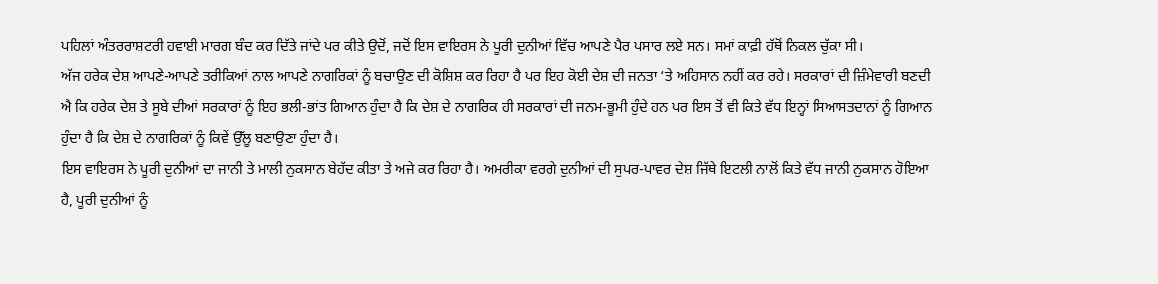ਪਹਿਲਾਂ ਅੰਤਰਰਾਸ਼ਟਰੀ ਹਵਾਈ ਮਾਰਗ ਬੰਦ ਕਰ ਦਿੱਤੇ ਜਾਂਦੇ ਪਰ ਕੀਤੇ ਉਦੋਂ, ਜਦੋਂ ਇਸ ਵਾਇਰਸ ਨੇ ਪੂਰੀ ਦੁਨੀਆਂ ਵਿੱਚ ਆਪਣੇ ਪੈਰ ਪਸਾਰ ਲਏ ਸਨ। ਸਮਾਂ ਕਾਫ਼ੀ ਹੱਥੋਂ ਨਿਕਲ ਚੁੱਕਾ ਸੀ।
ਅੱਜ ਹਰੇਕ ਦੇਸ਼ ਆਪਣੇ-ਆਪਣੇ ਤਰੀਕਿਆਂ ਨਾਲ ਆਪਣੇ ਨਾਗਰਿਕਾਂ ਨੂੰ ਬਚਾਉਣ ਦੀ ਕੋਸ਼ਿਸ਼ ਕਰ ਰਿਹਾ ਹੈ ਪਰ ਇਹ ਕੋਈ ਦੇਸ਼ ਦੀ ਜਨਤਾ ‘ਤੇ ਅਹਿਸਾਨ ਨਹੀਂ ਕਰ ਰਹੇ। ਸਰਕਾਰਾਂ ਦੀ ਜ਼ਿੰਮੇਵਾਰੀ ਬਣਦੀ ਐ ਕਿ ਹਰੇਕ ਦੇਸ਼ ਤੇ ਸੂਬੇ ਦੀਆਂ ਸਰਕਾਰਾਂ ਨੂੰ ਇਹ ਭਲੀ-ਭਾਂਤ ਗਿਆਨ ਹੁੰਦਾ ਹੈ ਕਿ ਦੇਸ਼ ਦੇ ਨਾਗਰਿਕ ਹੀ ਸਰਕਾਰਾਂ ਦੀ ਜਨਮ-ਭੂਮੀ ਹੁੰਦੇ ਹਨ ਪਰ ਇਸ ਤੋਂ ਵੀ ਕਿਤੇ ਵੱਧ ਇਨ੍ਹਾਂ ਸਿਆਸਤਦਾਨਾਂ ਨੂੰ ਗਿਆਨ ਹੁੰਦਾ ਹੈ ਕਿ ਦੇਸ਼ ਦੇ ਨਾਗਰਿਕਾਂ ਨੂੰ ਕਿਵੇਂ ਉੱਲੂ ਬਣਾਉਣਾ ਹੁੰਦਾ ਹੈ।
ਇਸ ਵਾਇਰਸ ਨੇ ਪੂਰੀ ਦੁਨੀਆਂ ਦਾ ਜਾਨੀ ਤੇ ਮਾਲੀ ਨੁਕਸਾਨ ਬੇਹੱਦ ਕੀਤਾ ਤੇ ਅਜੇ ਕਰ ਰਿਹਾ ਹੈ। ਅਮਰੀਕਾ ਵਰਗੇ ਦੁਨੀਆਂ ਦੀ ਸੁਪਰ-ਪਾਵਰ ਦੇਸ਼ ਜਿੱਥੇ ਇਟਲੀ ਨਾਲੋਂ ਕਿਤੇ ਵੱਧ ਜਾਨੀ ਨੁਕਸਾਨ ਹੋਇਆ ਹੈ, ਪੂਰੀ ਦੁਨੀਆਂ ਨੂੰ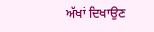ਅੱਖਾਂ ਦਿਖਾਉਣ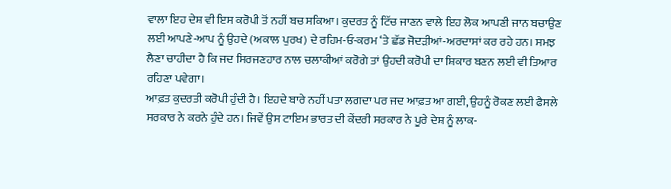ਵਾਲਾ ਇਹ ਦੇਸ਼ ਵੀ ਇਸ ਕਰੋਪੀ ਤੋਂ ਨਹੀਂ ਬਚ ਸਕਿਆ। ਕੁਦਰਤ ਨੂੰ ਟਿੱਚ ਜਾਣਨ ਵਾਲੇ ਇਹ ਲੋਕ ਆਪਣੀ ਜਾਨ ਬਚਾਉਣ ਲਈ ਆਪਣੇ-ਆਪ ਨੂੰ ਉਹਦੇ (ਅਕਾਲ ਪੁਰਖ) ਦੇ ਰਹਿਮ-ਓ-ਕਰਮ ‘ਤੇ ਛੱਡ ਜੋਦੜੀਆਂ-ਅਰਦਾਸਾਂ ਕਰ ਰਹੇ ਹਨ। ਸਮਝ ਲੈਣਾ ਚਾਹੀਦਾ ਹੈ ਕਿ ਜਦ ਸਿਰਜਣਹਾਰ ਨਾਲ ਚਲਾਕੀਆਂ ਕਰੋਗੇ ਤਾਂ ਉਹਦੀ ਕਰੋਪੀ ਦਾ ਸ਼ਿਕਾਰ ਬਣਨ ਲਈ ਵੀ ਤਿਆਰ ਰਹਿਣਾ ਪਵੇਗਾ।
ਆਫ਼ਤ ਕੁਦਰਤੀ ਕਰੋਪੀ ਹੁੰਦੀ ਹੈ। ਇਹਦੇ ਬਾਰੇ ਨਹੀਂ ਪਤਾ ਲਗਦਾ ਪਰ ਜਦ ਆਫ਼ਤ ਆ ਗਈ, ਉਹਨੂੰ ਰੋਕਣ ਲਈ ਫੈਸਲੇ ਸਰਕਾਰ ਨੇ ਕਰਨੇ ਹੁੰਦੇ ਹਨ। ਜਿਵੇਂ ਉਸ ਟਾਇਮ ਭਾਰਤ ਦੀ ਕੇਂਦਰੀ ਸਰਕਾਰ ਨੇ ਪੂਰੇ ਦੇਸ਼ ਨੂੰ ਲਾਕ-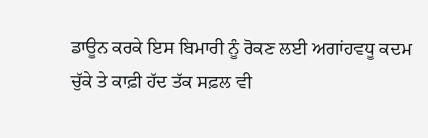ਡਾਊਨ ਕਰਕੇ ਇਸ ਬਿਮਾਰੀ ਨੂੰ ਰੋਕਣ ਲਈ ਅਗਾਂਹਵਧੂ ਕਦਮ ਚੁੱਕੇ ਤੇ ਕਾਫ਼ੀ ਹੱਦ ਤੱਕ ਸਫ਼ਲ ਵੀ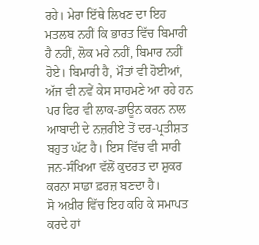ਰਹੇ। ਮੇਰਾ ਇੱਥੇ ਲਿਖਣ ਦਾ ਇਹ ਮਤਲਬ ਨਹੀਂ ਕਿ ਭਾਰਤ ਵਿੱਚ ਬਿਮਾਰੀ ਹੈ ਨਹੀਂ, ਲੋਕ ਮਰੇ ਨਹੀਂ, ਬਿਮਾਰ ਨਹੀਂ ਹੋਏ। ਬਿਮਾਰੀ ਹੈ, ਮੌਤਾਂ ਵੀ ਹੋਈਆਂ, ਅੱਜ ਵੀ ਨਵੇਂ ਕੇਸ ਸਾਹਮਣੇ ਆ ਰਹੇ ਹਨ ਪਰ ਫਿਰ ਵੀ ਲਾਕ-ਡਾਊਨ ਕਰਨ ਨਾਲ ਆਬਾਦੀ ਦੇ ਨਜ਼ਰੀਏ ਤੋਂ ਦਰ-ਪ੍ਰਤੀਸ਼ਤ ਬਹੁਤ ਘੱਟ ਹੈ। ਇਸ ਵਿੱਚ ਵੀ ਸਾਰੀ ਜਨ-ਸੰਖਿਆ ਵੱਲੋਂ ਕੁਦਰਤ ਦਾ ਸ਼ੁਕਰ ਕਰਨਾ ਸਾਡਾ ਫ਼ਰਜ਼ ਬਣਦਾ ਹੈ।
ਸੋ ਅਖ਼ੀਰ ਵਿੱਚ ਇਹ ਕਹਿ ਕੇ ਸਮਾਪਤ ਕਰਦੇ ਹਾਂ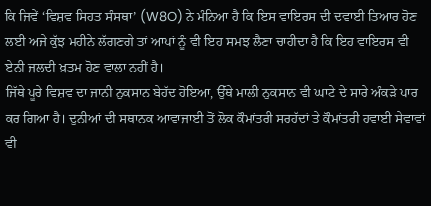ਕਿ ਜਿਵੇਂ ‘ਵਿਸ਼ਵ ਸਿਹਤ ਸੰਸਥਾ’ (W8O) ਨੇ ਮੰਨਿਆ ਹੈ ਕਿ ਇਸ ਵਾਇਰਸ ਦੀ ਦਵਾਈ ਤਿਆਰ ਹੋਣ ਲਈ ਅਜੇ ਕੁੱਝ ਮਹੀਨੇ ਲੱਗਣਗੇ ਤਾਂ ਆਪਾਂ ਨੂੰ ਵੀ ਇਹ ਸਮਝ ਲੈਣਾ ਚਾਹੀਦਾ ਹੈ ਕਿ ਇਹ ਵਾਇਰਸ ਵੀ ਏਨੀ ਜਲਦੀ ਖ਼ਤਮ ਹੋਣ ਵਾਲਾ ਨਹੀਂ ਹੈ।
ਜਿੱਥੇ ਪੂਰੇ ਵਿਸ਼ਵ ਦਾ ਜਾਨੀ ਨੁਕਸਾਨ ਬੇਹੱਦ ਹੋਇਆ, ਉੱਥੇ ਮਾਲੀ ਨੁਕਸਾਨ ਵੀ ਘਾਟੇ ਦੇ ਸਾਰੇ ਅੰਕੜੇ ਪਾਰ ਕਰ ਗਿਆ ਹੈ। ਦੁਨੀਆਂ ਦੀ ਸਥਾਨਕ ਆਵਾਜਾਈ ਤੋਂ ਲੋਕ ਕੌਮਾਂਤਰੀ ਸਰਹੱਦਾਂ ਤੇ ਕੌਮਾਂਤਰੀ ਹਵਾਈ ਸੇਵਾਵਾਂ ਵੀ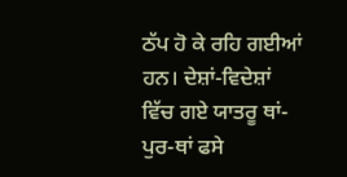ਠੱਪ ਹੋ ਕੇ ਰਹਿ ਗਈਆਂ ਹਨ। ਦੇਸ਼ਾਂ-ਵਿਦੇਸ਼ਾਂ ਵਿੱਚ ਗਏ ਯਾਤਰੂ ਥਾਂ-ਪੁਰ-ਥਾਂ ਫਸੇ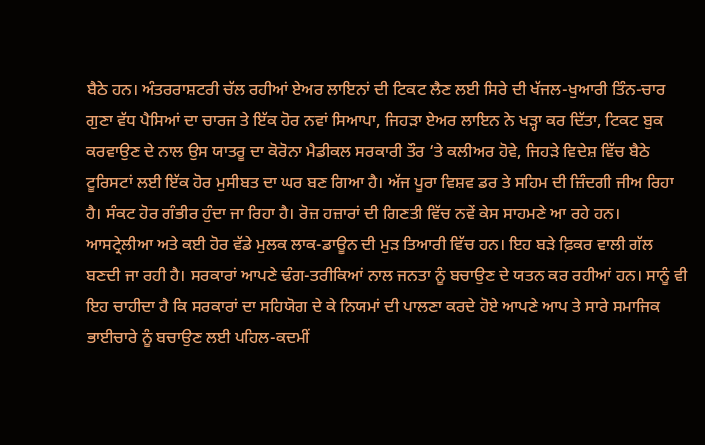ਬੈਠੇ ਹਨ। ਅੰਤਰਰਾਸ਼ਟਰੀ ਚੱਲ ਰਹੀਆਂ ਏਅਰ ਲਾਇਨਾਂ ਦੀ ਟਿਕਟ ਲੈਣ ਲਈ ਸਿਰੇ ਦੀ ਖੱਜਲ-ਖੁਆਰੀ ਤਿੰਨ-ਚਾਰ ਗੁਣਾ ਵੱਧ ਪੈਸਿਆਂ ਦਾ ਚਾਰਜ ਤੇ ਇੱਕ ਹੋਰ ਨਵਾਂ ਸਿਆਪਾ, ਜਿਹੜਾ ਏਅਰ ਲਾਇਨ ਨੇ ਖੜ੍ਹਾ ਕਰ ਦਿੱਤਾ, ਟਿਕਟ ਬੁਕ ਕਰਵਾਉਣ ਦੇ ਨਾਲ ਉਸ ਯਾਤਰੂ ਦਾ ਕੋਰੋਨਾ ਮੈਡੀਕਲ ਸਰਕਾਰੀ ਤੌਰ ‘ਤੇ ਕਲੀਅਰ ਹੋਵੇ, ਜਿਹੜੇ ਵਿਦੇਸ਼ ਵਿੱਚ ਬੈਠੇ ਟੂਰਿਸਟਾਂ ਲਈ ਇੱਕ ਹੋਰ ਮੁਸੀਬਤ ਦਾ ਘਰ ਬਣ ਗਿਆ ਹੈ। ਅੱਜ ਪੂਰਾ ਵਿਸ਼ਵ ਡਰ ਤੇ ਸਹਿਮ ਦੀ ਜ਼ਿੰਦਗੀ ਜੀਅ ਰਿਹਾ ਹੈ। ਸੰਕਟ ਹੋਰ ਗੰਭੀਰ ਹੁੰਦਾ ਜਾ ਰਿਹਾ ਹੈ। ਰੋਜ਼ ਹਜ਼ਾਰਾਂ ਦੀ ਗਿਣਤੀ ਵਿੱਚ ਨਵੇਂ ਕੇਸ ਸਾਹਮਣੇ ਆ ਰਹੇ ਹਨ। ਆਸਟ੍ਰੇਲੀਆ ਅਤੇ ਕਈ ਹੋਰ ਵੱਡੇ ਮੁਲਕ ਲਾਕ-ਡਾਊਨ ਦੀ ਮੁੜ ਤਿਆਰੀ ਵਿੱਚ ਹਨ। ਇਹ ਬੜੇ ਫ਼ਿਕਰ ਵਾਲੀ ਗੱਲ ਬਣਦੀ ਜਾ ਰਹੀ ਹੈ। ਸਰਕਾਰਾਂ ਆਪਣੇ ਢੰਗ-ਤਰੀਕਿਆਂ ਨਾਲ ਜਨਤਾ ਨੂੰ ਬਚਾਉਣ ਦੇ ਯਤਨ ਕਰ ਰਹੀਆਂ ਹਨ। ਸਾਨੂੰ ਵੀ ਇਹ ਚਾਹੀਦਾ ਹੈ ਕਿ ਸਰਕਾਰਾਂ ਦਾ ਸਹਿਯੋਗ ਦੇ ਕੇ ਨਿਯਮਾਂ ਦੀ ਪਾਲਣਾ ਕਰਦੇ ਹੋਏ ਆਪਣੇ ਆਪ ਤੇ ਸਾਰੇ ਸਮਾਜਿਕ ਭਾਈਚਾਰੇ ਨੂੰ ਬਚਾਉਣ ਲਈ ਪਹਿਲ-ਕਦਮੀਂ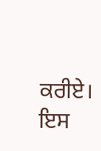ਕਰੀਏ। ਇਸ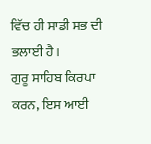ਵਿੱਚ ਹੀ ਸਾਡੀ ਸਭ ਦੀ ਭਲਾਈ ਹੈ।
ਗੁਰੂ ਸਾਹਿਬ ਕਿਰਪਾ ਕਰਨ, ਇਸ ਆਈ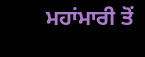ਮਹਾਂਮਾਰੀ ਤੋਂ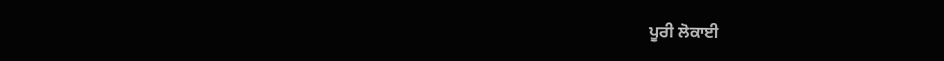ਪੂਰੀ ਲੋਕਾਈ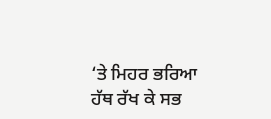‘ਤੇ ਮਿਹਰ ਭਰਿਆ ਹੱਥ ਰੱਖ ਕੇ ਸਭ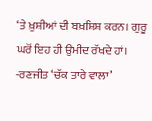‘ਤੇ ਖ਼ੁਸ਼ੀਆਂ ਦੀ ਬਖ਼ਸ਼ਿਸ਼ ਕਰਨ। ਗੁਰੂ ਘਰੋਂ ਇਹ ਹੀ ਉਮੀਦ ਰੱਖਦੇ ਹਾਂ।
-ਰਣਜੀਤ ‘ਚੱਕ ਤਾਰੇ ਵਾਲਾ’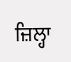ਜ਼ਿਲ੍ਹਾ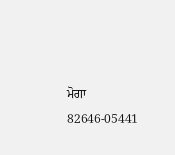ਮੋਗਾ
82646-05441